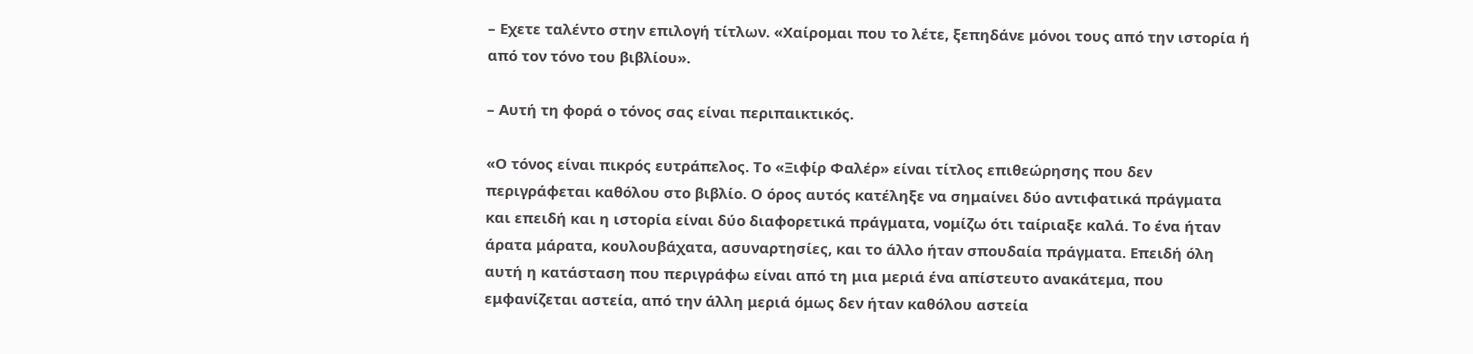– Εχετε ταλέντο στην επιλογή τίτλων. «Χαίρομαι που το λέτε, ξεπηδάνε μόνοι τους από την ιστορία ή από τον τόνο του βιβλίου».

– Αυτή τη φορά ο τόνος σας είναι περιπαικτικός.

«Ο τόνος είναι πικρός ευτράπελος. Το «Ξιφίρ Φαλέρ» είναι τίτλος επιθεώρησης που δεν περιγράφεται καθόλου στο βιβλίο. Ο όρος αυτός κατέληξε να σημαίνει δύο αντιφατικά πράγματα και επειδή και η ιστορία είναι δύο διαφορετικά πράγματα, νομίζω ότι ταίριαξε καλά. Το ένα ήταν άρατα μάρατα, κουλουβάχατα, ασυναρτησίες, και το άλλο ήταν σπουδαία πράγματα. Επειδή όλη αυτή η κατάσταση που περιγράφω είναι από τη μια μεριά ένα απίστευτο ανακάτεμα, που εμφανίζεται αστεία, από την άλλη μεριά όμως δεν ήταν καθόλου αστεία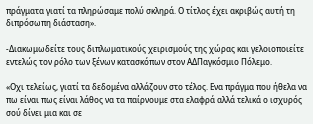πράγματα γιατί τα πληρώσαμε πολύ σκληρά. Ο τίτλος έχει ακριβώς αυτή τη διπρόσωπη διάσταση».

-Διακωμωδείτε τους διπλωματικούς χειρισμούς της χώρας και γελοιοποιείτε εντελώς τον ρόλο των ξένων κατασκόπων στον ΑΔΠαγκόσμιο Πόλεμο.

«Οχι τελείως, γιατί τα δεδομένα αλλάζουν στο τέλος. Ενα πράγμα που ήθελα να πω είναι πως είναι λάθος να τα παίρνουμε στα ελαφρά αλλά τελικά ο ισχυρός σού δίνει μια και σε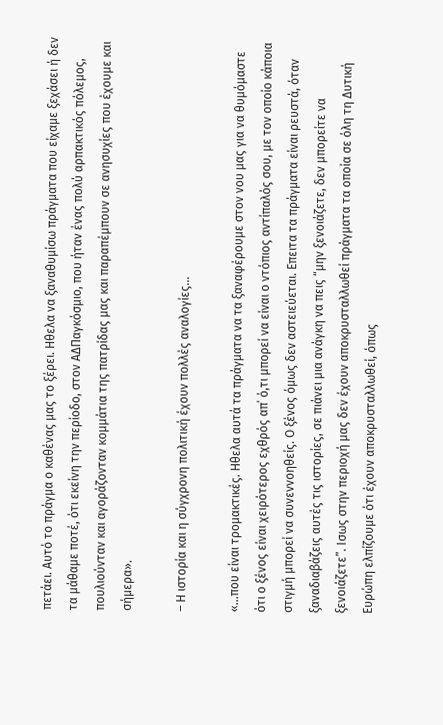πετάει. Αυτό το πράγμα ο καθένας μας το ξέρει. Ηθελα να ξαναθυμίσω πράγματα που είχαμε ξεχάσει ή δεν τα μάθαμε ποτέ, ότι εκείνη την περίοδο, στον ΑΔΠαγκόσμιο, που ήταν ένας πολύ αρπακτικός πόλεμος, πουλιούνταν και αγοράζονταν κομμάτια της πατρίδας μας και παραπέμπουν σε ανησυχίες που έχουμε και σήμερα».

– Η ιστορία και η σύγχρονη πολιτική έχουν πολλές αναλογίες…

«…που είναι τρομακτικές. Ηθελα αυτά τα πράγματα να τα ξαναφέρουμε στον νου μας για να θυμόμαστε ότι ο ξένος είναι χειρότερος εχθρός απ΄ ό,τι μπορεί να είναι ο ντόπιος αντίπαλός σου, με τον οποίο κάποια στιγμή μπορεί να συνεννοηθείς. Ο ξένος όμως δεν αστειεύεται. Επειτα τα πράγματα είναι ρευστά, όταν ξαναδιαβάζεις αυτές τις ιστορίες, σε πιάνει μια ανάγκη να πεις “μην ξενοιάζετε, δεν μπορείτε να ξενοιάζετε”. Ισως στην περιοχή μας δεν έχουν αποκρυσταλλωθεί πράγματα τα οποία σε όλη τη Δυτική Ευρώπη ελπίζουμε ότι έχουν αποκρυσταλλωθεί, όπως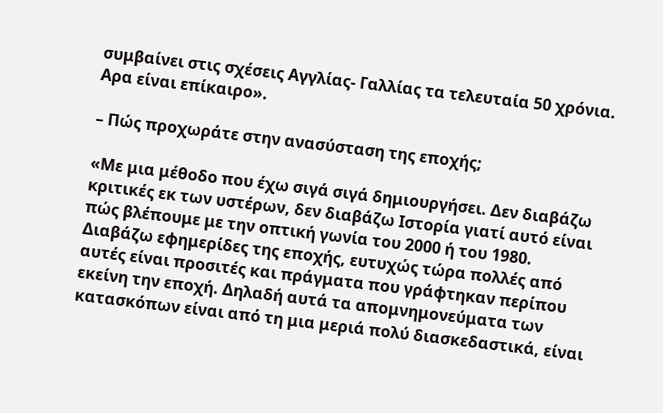συμβαίνει στις σχέσεις Αγγλίας- Γαλλίας τα τελευταία 50 χρόνια. Αρα είναι επίκαιρο».

– Πώς προχωράτε στην ανασύσταση της εποχής;

«Με μια μέθοδο που έχω σιγά σιγά δημιουργήσει. Δεν διαβάζω κριτικές εκ των υστέρων, δεν διαβάζω Ιστορία γιατί αυτό είναι πώς βλέπουμε με την οπτική γωνία του 2000 ή του 1980. Διαβάζω εφημερίδες της εποχής, ευτυχώς τώρα πολλές από αυτές είναι προσιτές και πράγματα που γράφτηκαν περίπου εκείνη την εποχή. Δηλαδή αυτά τα απομνημονεύματα των κατασκόπων είναι από τη μια μεριά πολύ διασκεδαστικά, είναι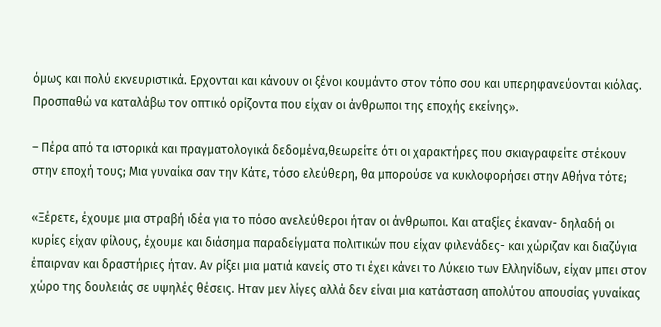όμως και πολύ εκνευριστικά. Ερχονται και κάνουν οι ξένοι κουμάντο στον τόπο σου και υπερηφανεύονται κιόλας. Προσπαθώ να καταλάβω τον οπτικό ορίζοντα που είχαν οι άνθρωποι της εποχής εκείνης».

– Πέρα από τα ιστορικά και πραγματολογικά δεδομένα,θεωρείτε ότι οι χαρακτήρες που σκιαγραφείτε στέκουν στην εποχή τους; Μια γυναίκα σαν την Κάτε, τόσο ελεύθερη, θα μπορούσε να κυκλοφορήσει στην Αθήνα τότε;

«Ξέρετε, έχουμε μια στραβή ιδέα για το πόσο ανελεύθεροι ήταν οι άνθρωποι. Και αταξίες έκαναν- δηλαδή οι κυρίες είχαν φίλους, έχουμε και διάσημα παραδείγματα πολιτικών που είχαν φιλενάδες- και χώριζαν και διαζύγια έπαιρναν και δραστήριες ήταν. Αν ρίξει μια ματιά κανείς στο τι έχει κάνει το Λύκειο των Ελληνίδων, είχαν μπει στον χώρο της δουλειάς σε υψηλές θέσεις. Ηταν μεν λίγες αλλά δεν είναι μια κατάσταση απολύτου απουσίας γυναίκας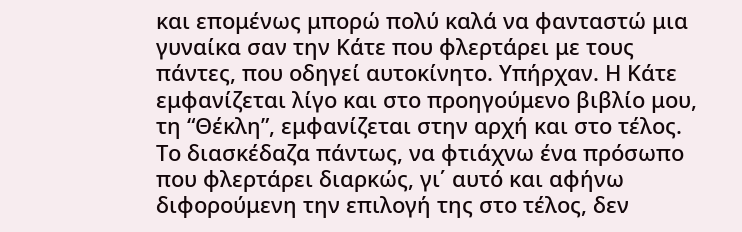και επομένως μπορώ πολύ καλά να φανταστώ μια γυναίκα σαν την Κάτε που φλερτάρει με τους πάντες, που οδηγεί αυτοκίνητο. Υπήρχαν. Η Κάτε εμφανίζεται λίγο και στο προηγούμενο βιβλίο μου, τη “Θέκλη”, εμφανίζεται στην αρχή και στο τέλος. Το διασκέδαζα πάντως, να φτιάχνω ένα πρόσωπο που φλερτάρει διαρκώς, γι΄ αυτό και αφήνω διφορούμενη την επιλογή της στο τέλος, δεν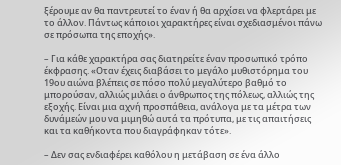ξέρουμε αν θα παντρευτεί το έναν ή θα αρχίσει να φλερτάρει με το άλλον. Πάντως κάποιοι χαρακτήρες είναι σχεδιασμένοι πάνω σε πρόσωπα της εποχής».

– Για κάθε χαρακτήρα σας διατηρείτε έναν προσωπικό τρόπο έκφρασης. «Οταν έχεις διαβάσει το μεγάλο μυθιστόρημα του 19ου αιώνα βλέπεις σε πόσο πολύ μεγαλύτερο βαθμό το μπορούσαν, αλλιώς μιλάει ο άνθρωπος της πόλεως, αλλιώς της εξοχής. Είναι μια αχνή προσπάθεια, ανάλογα με τα μέτρα των δυνάμεών μου να μιμηθώ αυτά τα πρότυπα, με τις απαιτήσεις και τα καθήκοντα που διαγράφηκαν τότε».

– Δεν σας ενδιαφέρει καθόλου η μετάβαση σε ένα άλλο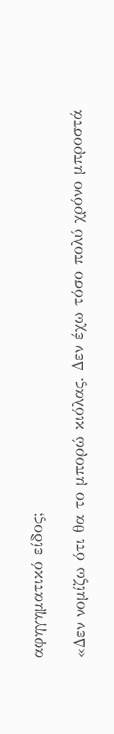αφηγηματικό είδος;

«Δεν νομίζω ότι θα το μπορώ κιόλας. Δεν έχω τόσο πολύ χρόνο μπροστά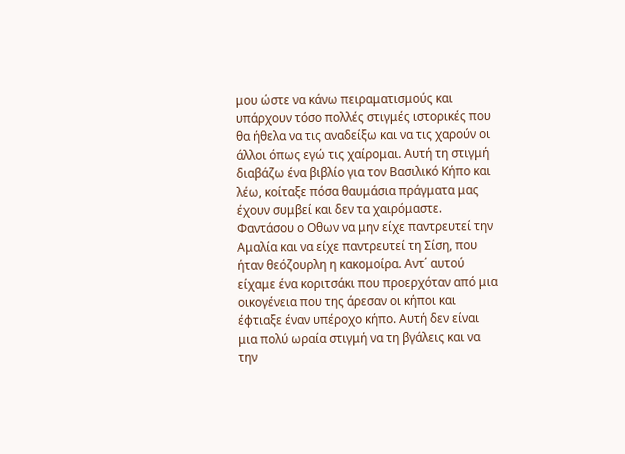μου ώστε να κάνω πειραματισμούς και υπάρχουν τόσο πολλές στιγμές ιστορικές που θα ήθελα να τις αναδείξω και να τις χαρούν οι άλλοι όπως εγώ τις χαίρομαι. Αυτή τη στιγμή διαβάζω ένα βιβλίο για τον Βασιλικό Κήπο και λέω, κοίταξε πόσα θαυμάσια πράγματα μας έχουν συμβεί και δεν τα χαιρόμαστε. Φαντάσου ο Οθων να μην είχε παντρευτεί την Αμαλία και να είχε παντρευτεί τη Σίση, που ήταν θεόζουρλη η κακομοίρα. Αντ΄ αυτού είχαμε ένα κοριτσάκι που προερχόταν από μια οικογένεια που της άρεσαν οι κήποι και έφτιαξε έναν υπέροχο κήπο. Αυτή δεν είναι μια πολύ ωραία στιγμή να τη βγάλεις και να την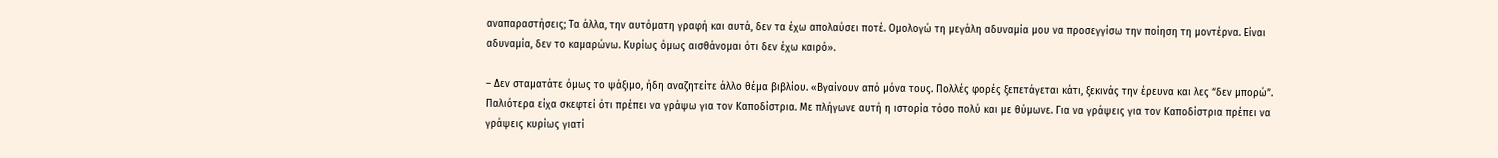αναπαραστήσεις; Τα άλλα, την αυτόματη γραφή και αυτά, δεν τα έχω απολαύσει ποτέ. Ομολογώ τη μεγάλη αδυναμία μου να προσεγγίσω την ποίηση τη μοντέρνα. Είναι αδυναμία, δεν το καμαρώνω. Κυρίως όμως αισθάνομαι ότι δεν έχω καιρό».

– Δεν σταματάτε όμως το ψάξιμο, ήδη αναζητείτε άλλο θέμα βιβλίου. «Βγαίνουν από μόνα τους. Πολλές φορές ξεπετάγεται κάτι, ξεκινάς την έρευνα και λες “δεν μπορώ”. Παλιότερα είχα σκεφτεί ότι πρέπει να γράψω για τον Καποδίστρια. Με πλήγωνε αυτή η ιστορία τόσο πολύ και με θύμωνε. Για να γράψεις για τον Καποδίστρια πρέπει να γράψεις κυρίως γιατί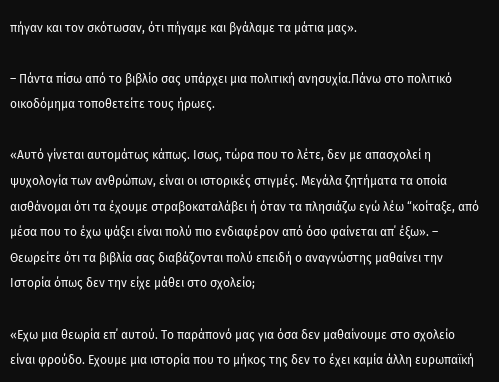πήγαν και τον σκότωσαν, ότι πήγαμε και βγάλαμε τα μάτια μας».

– Πάντα πίσω από το βιβλίο σας υπάρχει μια πολιτική ανησυχία.Πάνω στο πολιτικό οικοδόμημα τοποθετείτε τους ήρωες.

«Αυτό γίνεται αυτομάτως κάπως. Ισως, τώρα που το λέτε, δεν με απασχολεί η ψυχολογία των ανθρώπων, είναι οι ιστορικές στιγμές. Μεγάλα ζητήματα τα οποία αισθάνομαι ότι τα έχουμε στραβοκαταλάβει ή όταν τα πλησιάζω εγώ λέω “κοίταξε, από μέσα που το έχω ψάξει είναι πολύ πιο ενδιαφέρον από όσο φαίνεται απ΄ έξω». – Θεωρείτε ότι τα βιβλία σας διαβάζονται πολύ επειδή ο αναγνώστης μαθαίνει την Ιστορία όπως δεν την είχε μάθει στο σχολείο;

«Εχω μια θεωρία επ΄ αυτού. Το παράπονό μας για όσα δεν μαθαίνουμε στο σχολείο είναι φρούδο. Εχουμε μια ιστορία που το μήκος της δεν το έχει καμία άλλη ευρωπαϊκή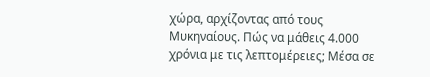χώρα, αρχίζοντας από τους Μυκηναίους. Πώς να μάθεις 4.000 χρόνια με τις λεπτομέρειες; Μέσα σε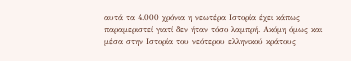αυτά τα 4.000 χρόνια η νεωτέρα Ιστορία έχει κάπως παραμεριστεί γιατί δεν ήταν τόσο λαμπρή. Ακόμη όμως και μέσα στην Ιστορία του νεότερου ελληνικού κράτους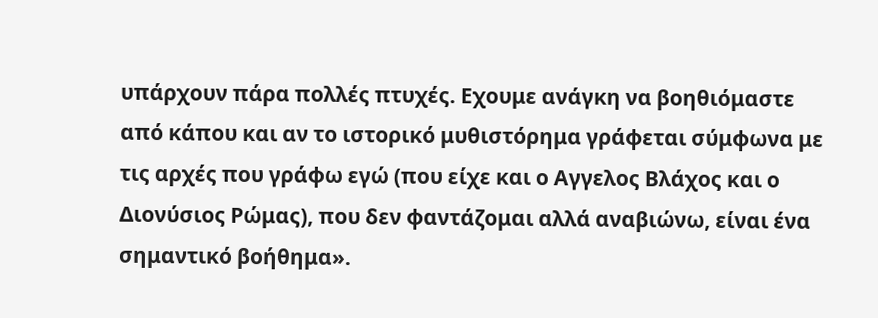υπάρχουν πάρα πολλές πτυχές. Εχουμε ανάγκη να βοηθιόμαστε από κάπου και αν το ιστορικό μυθιστόρημα γράφεται σύμφωνα με τις αρχές που γράφω εγώ (που είχε και ο Αγγελος Βλάχος και ο Διονύσιος Ρώμας), που δεν φαντάζομαι αλλά αναβιώνω, είναι ένα σημαντικό βοήθημα».